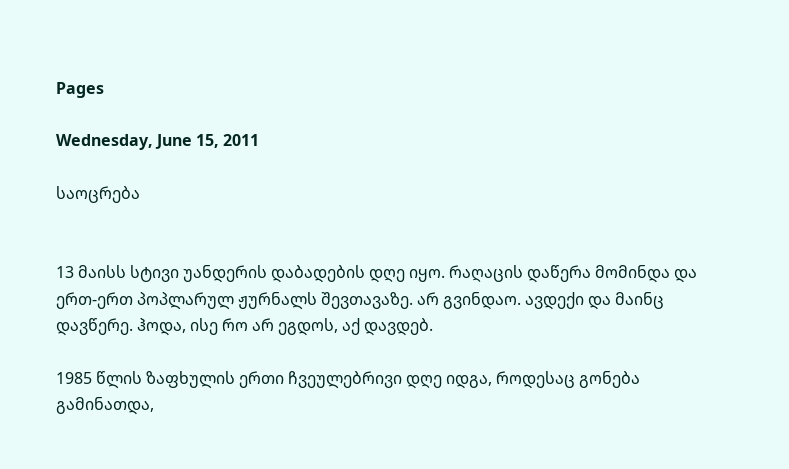Pages

Wednesday, June 15, 2011

საოცრება


13 მაისს სტივი უანდერის დაბადების დღე იყო. რაღაცის დაწერა მომინდა და ერთ-ერთ პოპლარულ ჟურნალს შევთავაზე. არ გვინდაო. ავდექი და მაინც დავწერე. ჰოდა, ისე რო არ ეგდოს, აქ დავდებ.

1985 წლის ზაფხულის ერთი ჩვეულებრივი დღე იდგა, როდესაც გონება გამინათდა,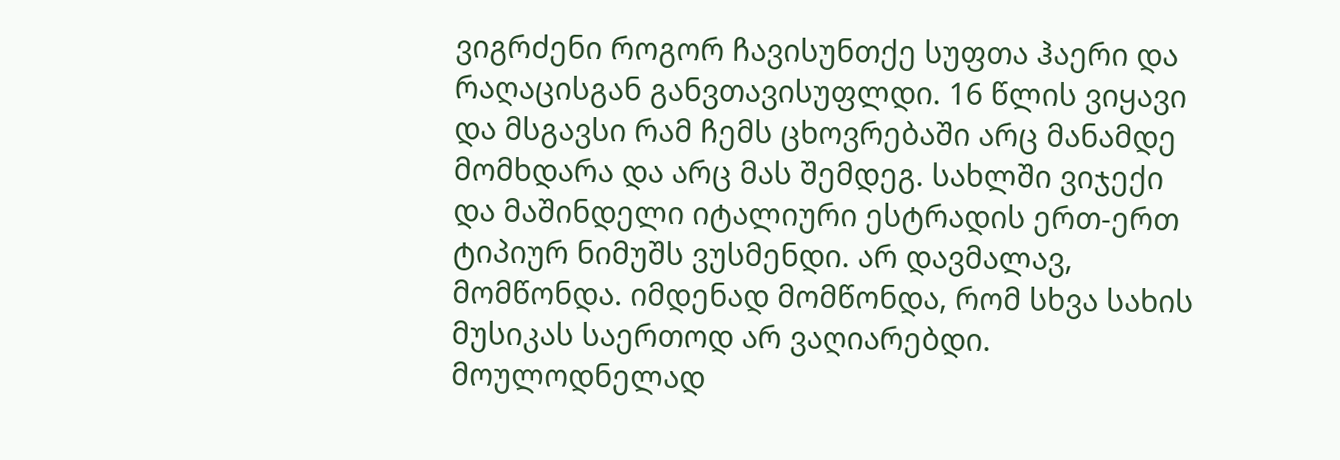ვიგრძენი როგორ ჩავისუნთქე სუფთა ჰაერი და რაღაცისგან განვთავისუფლდი. 16 წლის ვიყავი და მსგავსი რამ ჩემს ცხოვრებაში არც მანამდე მომხდარა და არც მას შემდეგ. სახლში ვიჯექი და მაშინდელი იტალიური ესტრადის ერთ-ერთ ტიპიურ ნიმუშს ვუსმენდი. არ დავმალავ, მომწონდა. იმდენად მომწონდა, რომ სხვა სახის მუსიკას საერთოდ არ ვაღიარებდი. მოულოდნელად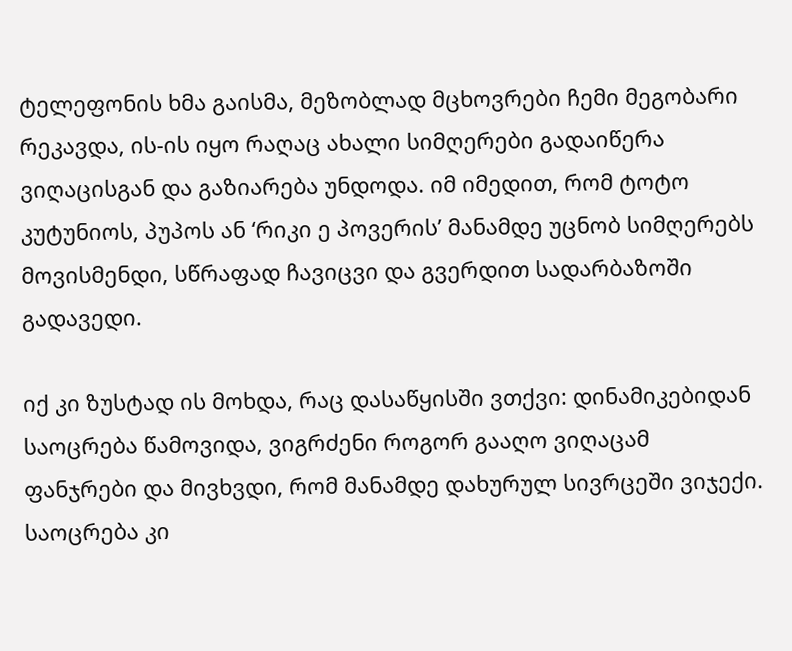ტელეფონის ხმა გაისმა, მეზობლად მცხოვრები ჩემი მეგობარი რეკავდა, ის-ის იყო რაღაც ახალი სიმღერები გადაიწერა ვიღაცისგან და გაზიარება უნდოდა. იმ იმედით, რომ ტოტო კუტუნიოს, პუპოს ან ‘რიკი ე პოვერის’ მანამდე უცნობ სიმღერებს მოვისმენდი, სწრაფად ჩავიცვი და გვერდით სადარბაზოში გადავედი.

იქ კი ზუსტად ის მოხდა, რაც დასაწყისში ვთქვი: დინამიკებიდან საოცრება წამოვიდა, ვიგრძენი როგორ გააღო ვიღაცამ ფანჯრები და მივხვდი, რომ მანამდე დახურულ სივრცეში ვიჯექი. საოცრება კი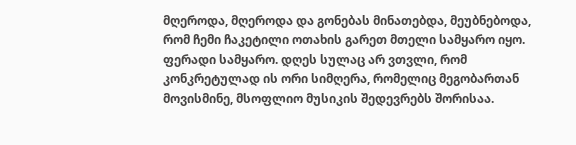მღეროდა, მღეროდა და გონებას მინათებდა, მეუბნებოდა, რომ ჩემი ჩაკეტილი ოთახის გარეთ მთელი სამყარო იყო. ფერადი სამყარო. დღეს სულაც არ ვთვლი, რომ კონკრეტულად ის ორი სიმღერა, რომელიც მეგობართან მოვისმინე, მსოფლიო მუსიკის შედევრებს შორისაა.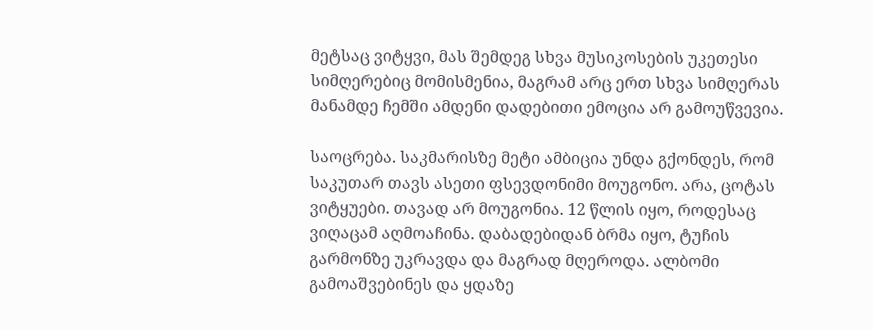მეტსაც ვიტყვი, მას შემდეგ სხვა მუსიკოსების უკეთესი სიმღერებიც მომისმენია, მაგრამ არც ერთ სხვა სიმღერას მანამდე ჩემში ამდენი დადებითი ემოცია არ გამოუწვევია.

საოცრება. საკმარისზე მეტი ამბიცია უნდა გქონდეს, რომ საკუთარ თავს ასეთი ფსევდონიმი მოუგონო. არა, ცოტას ვიტყუები. თავად არ მოუგონია. 12 წლის იყო, როდესაც ვიღაცამ აღმოაჩინა. დაბადებიდან ბრმა იყო, ტუჩის გარმონზე უკრავდა და მაგრად მღეროდა. ალბომი გამოაშვებინეს და ყდაზე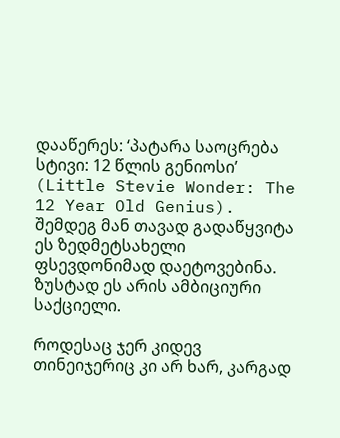დააწერეს: ‘პატარა საოცრება სტივი: 12 წლის გენიოსი’ (Little Stevie Wonder: The 12 Year Old Genius). შემდეგ მან თავად გადაწყვიტა ეს ზედმეტსახელი ფსევდონიმად დაეტოვებინა. ზუსტად ეს არის ამბიციური საქციელი.

როდესაც ჯერ კიდევ თინეიჯერიც კი არ ხარ, კარგად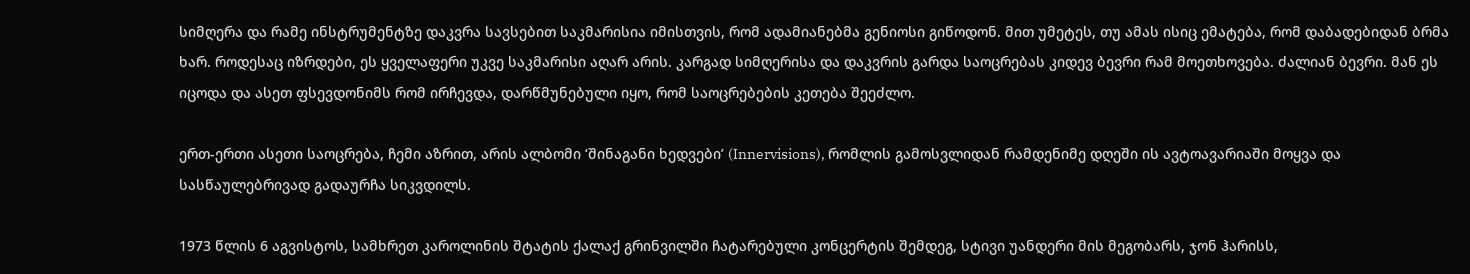სიმღერა და რამე ინსტრუმენტზე დაკვრა სავსებით საკმარისია იმისთვის, რომ ადამიანებმა გენიოსი გიწოდონ. მით უმეტეს, თუ ამას ისიც ემატება, რომ დაბადებიდან ბრმა ხარ. როდესაც იზრდები, ეს ყველაფერი უკვე საკმარისი აღარ არის. კარგად სიმღერისა და დაკვრის გარდა საოცრებას კიდევ ბევრი რამ მოეთხოვება. ძალიან ბევრი. მან ეს იცოდა და ასეთ ფსევდონიმს რომ ირჩევდა, დარწმუნებული იყო, რომ საოცრებების კეთება შეეძლო.

ერთ-ერთი ასეთი საოცრება, ჩემი აზრით, არის ალბომი ‘შინაგანი ხედვები’ (Innervisions), რომლის გამოსვლიდან რამდენიმე დღეში ის ავტოავარიაში მოყვა და სასწაულებრივად გადაურჩა სიკვდილს.

1973 წლის 6 აგვისტოს, სამხრეთ კაროლინის შტატის ქალაქ გრინვილში ჩატარებული კონცერტის შემდეგ, სტივი უანდერი მის მეგობარს, ჯონ ჰარისს,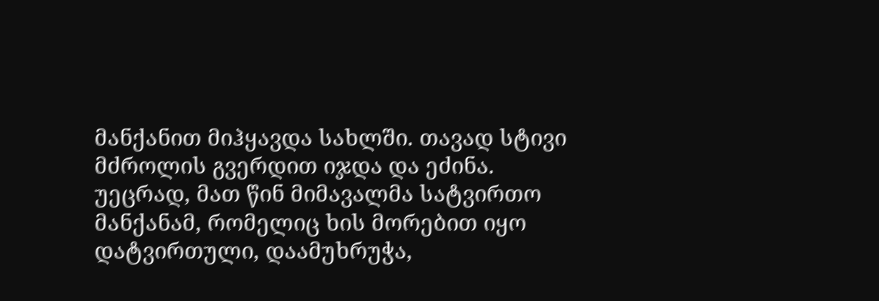მანქანით მიჰყავდა სახლში. თავად სტივი მძროლის გვერდით იჯდა და ეძინა. უეცრად, მათ წინ მიმავალმა სატვირთო მანქანამ, რომელიც ხის მორებით იყო დატვირთული, დაამუხრუჭა,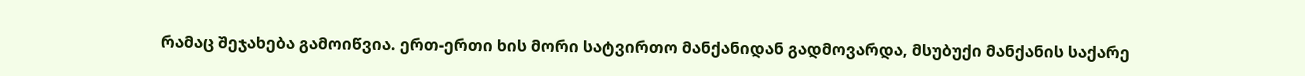რამაც შეჯახება გამოიწვია. ერთ-ერთი ხის მორი სატვირთო მანქანიდან გადმოვარდა, მსუბუქი მანქანის საქარე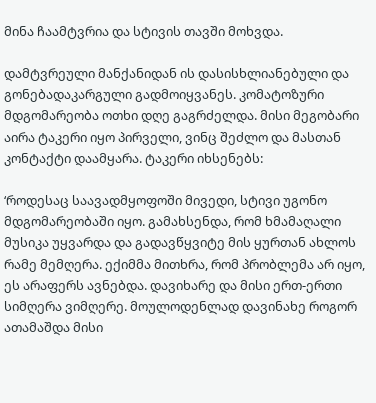მინა ჩაამტვრია და სტივის თავში მოხვდა.

დამტვრეული მანქანიდან ის დასისხლიანებული და გონებადაკარგული გადმოიყვანეს. კომატოზური მდგომარეობა ოთხი დღე გაგრძელდა. მისი მეგობარი აირა ტაკერი იყო პირველი, ვინც შეძლო და მასთან კონტაქტი დაამყარა. ტაკერი იხსენებს:

‘როდესაც საავადმყოფოში მივედი, სტივი უგონო მდგომარეობაში იყო. გამახსენდა, რომ ხმამაღალი მუსიკა უყვარდა და გადავწყვიტე მის ყურთან ახლოს რამე მემღერა. ექიმმა მითხრა, რომ პრობლემა არ იყო, ეს არაფერს ავნებდა. დავიხარე და მისი ერთ-ერთი სიმღერა ვიმღერე. მოულოდენლად დავინახე როგორ ათამაშდა მისი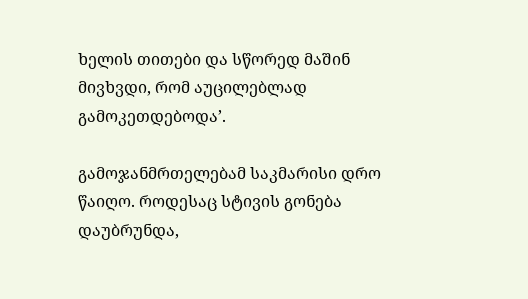ხელის თითები და სწორედ მაშინ მივხვდი, რომ აუცილებლად გამოკეთდებოდა’.

გამოჯანმრთელებამ საკმარისი დრო წაიღო. როდესაც სტივის გონება დაუბრუნდა,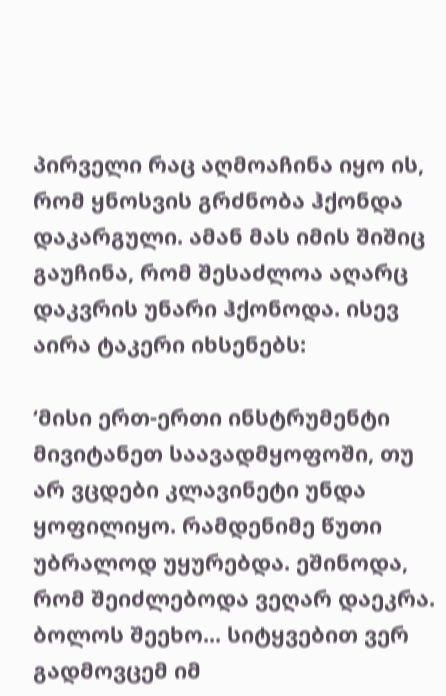პირველი რაც აღმოაჩინა იყო ის, რომ ყნოსვის გრძნობა ჰქონდა დაკარგული. ამან მას იმის შიშიც გაუჩინა, რომ შესაძლოა აღარც დაკვრის უნარი ჰქონოდა. ისევ აირა ტაკერი იხსენებს:

‘მისი ერთ-ერთი ინსტრუმენტი მივიტანეთ საავადმყოფოში, თუ არ ვცდები კლავინეტი უნდა ყოფილიყო. რამდენიმე წუთი უბრალოდ უყურებდა. ეშინოდა, რომ შეიძლებოდა ვეღარ დაეკრა. ბოლოს შეეხო... სიტყვებით ვერ გადმოვცემ იმ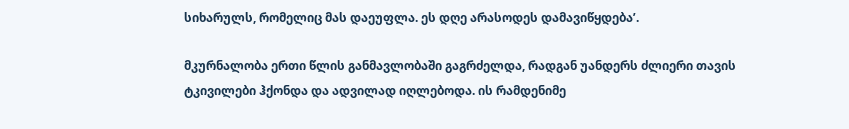სიხარულს, რომელიც მას დაეუფლა. ეს დღე არასოდეს დამავიწყდება’.

მკურნალობა ერთი წლის განმავლობაში გაგრძელდა, რადგან უანდერს ძლიერი თავის ტკივილები ჰქონდა და ადვილად იღლებოდა. ის რამდენიმე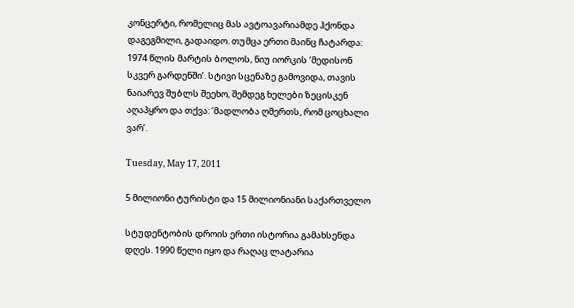კონცერტი, რომელიც მას ავტოავარიამდე ჰქონდა დაგეგმილი, გადაიდო. თუმცა ერთი მაინც ჩატარდა: 1974 წლის მარტის ბოლოს, ნიუ იორკის ‘მედისონ სკვერ გარდენში’. სტივი სცენაზე გამოვიდა, თავის ნაიარევ შუბლს შეეხო, შემდეგ ხელები ზეცისკენ აღაპყრო და თქვა: ‘მადლობა ღმერთს, რომ ცოცხალი ვარ’.

Tuesday, May 17, 2011

5 მილიონი ტურისტი და 15 მილიონიანი საქართველო

სტუდენტობის დროის ერთი ისტორია გამახსენდა დღეს. 1990 წელი იყო და რაღაც ლატარია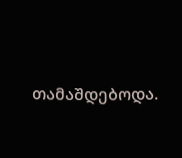თამაშდებოდა.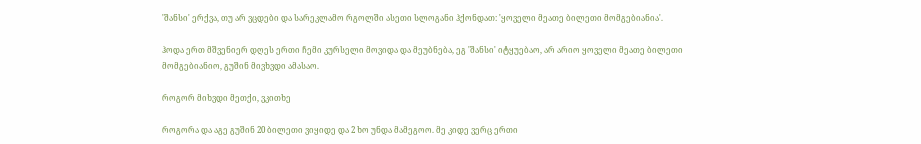'შანსი' ერქვა, თუ არ ვცდები და სარეკლამო რგოლში ასეთი სლოგანი ჰქონდათ: 'ყოველი მეათე ბილეთი მომგებიანია'.

ჰოდა ერთ მშვენიერ დღეს ერთი ჩემი კურსელი მოვიდა და მეუბნება, ეგ 'შანსი' იტყუებაო, არ არიო ყოველი მეათე ბილეთი მომგებიანიო, გუშინ მივხვდი ამასაო.

როგორ მიხვდი მეთქი, ვკითხე

როგორა და აგე გუშინ 20 ბილეთი ვიყიდე და 2 ხო უნდა მამეგოო. მე კიდე ვერც ერთი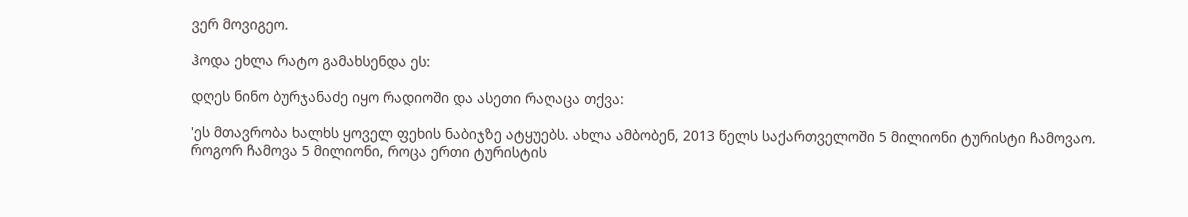ვერ მოვიგეო.

ჰოდა ეხლა რატო გამახსენდა ეს:

დღეს ნინო ბურჯანაძე იყო რადიოში და ასეთი რაღაცა თქვა:

'ეს მთავრობა ხალხს ყოველ ფეხის ნაბიჯზე ატყუებს. ახლა ამბობენ, 2013 წელს საქართველოში 5 მილიონი ტურისტი ჩამოვაო. როგორ ჩამოვა 5 მილიონი, როცა ერთი ტურისტის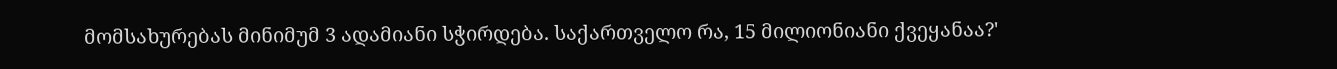მომსახურებას მინიმუმ 3 ადამიანი სჭირდება. საქართველო რა, 15 მილიონიანი ქვეყანაა?'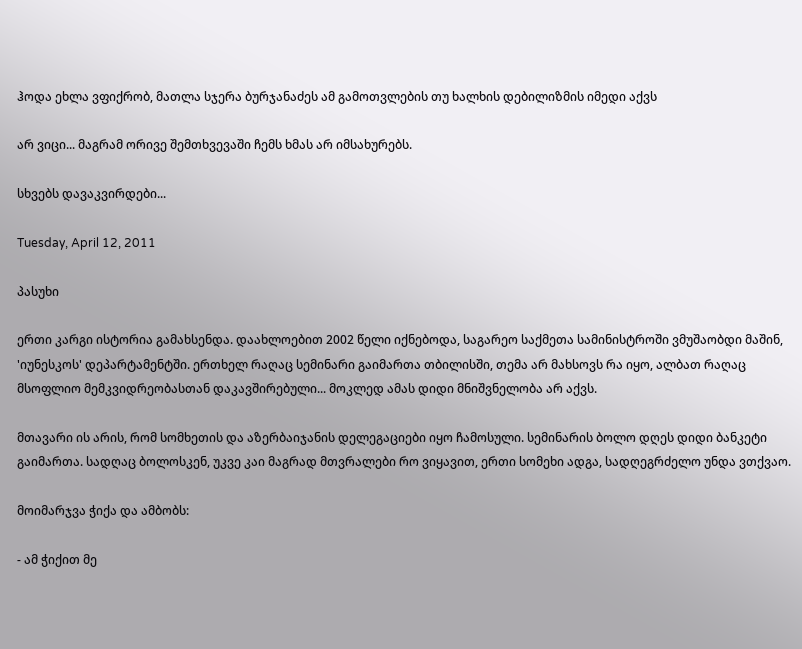ჰოდა ეხლა ვფიქრობ, მათლა სჯერა ბურჯანაძეს ამ გამოთვლების თუ ხალხის დებილიზმის იმედი აქვს

არ ვიცი... მაგრამ ორივე შემთხვევაში ჩემს ხმას არ იმსახურებს.

სხვებს დავაკვირდები...

Tuesday, April 12, 2011

პასუხი

ერთი კარგი ისტორია გამახსენდა. დაახლოებით 2002 წელი იქნებოდა, საგარეო საქმეთა სამინისტროში ვმუშაობდი მაშინ, 'იუნესკოს' დეპარტამენტში. ერთხელ რაღაც სემინარი გაიმართა თბილისში, თემა არ მახსოვს რა იყო, ალბათ რაღაც მსოფლიო მემკვიდრეობასთან დაკავშირებული... მოკლედ ამას დიდი მნიშვნელობა არ აქვს.

მთავარი ის არის, რომ სომხეთის და აზერბაიჯანის დელეგაციები იყო ჩამოსული. სემინარის ბოლო დღეს დიდი ბანკეტი გაიმართა. სადღაც ბოლოსკენ, უკვე კაი მაგრად მთვრალები რო ვიყავით, ერთი სომეხი ადგა, სადღეგრძელო უნდა ვთქვაო.

მოიმარჯვა ჭიქა და ამბობს:

- ამ ჭიქით მე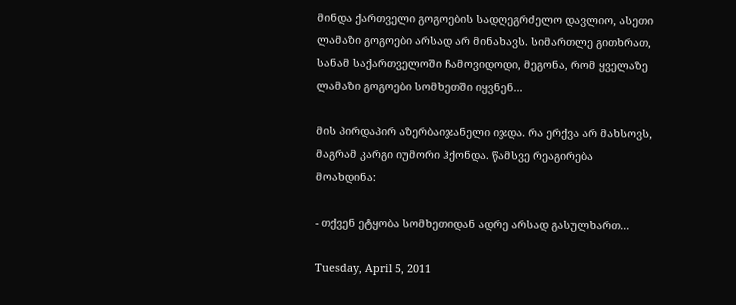მინდა ქართველი გოგოების სადღეგრძელო დავლიო, ასეთი ლამაზი გოგოები არსად არ მინახავს. სიმართლე გითხრათ, სანამ საქართველოში ჩამოვიდოდი, მეგონა, რომ ყველაზე ლამაზი გოგოები სომხეთში იყვნენ...

მის პირდაპირ აზერბაიჯანელი იჯდა. რა ერქვა არ მახსოვს, მაგრამ კარგი იუმორი ჰქონდა. წამსვე რეაგირება მოახდინა:

- თქვენ ეტყობა სომხეთიდან ადრე არსად გასულხართ...

Tuesday, April 5, 2011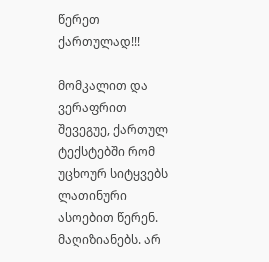წერეთ ქართულად!!!

მომკალით და ვერაფრით შევეგუე, ქართულ ტექსტებში რომ უცხოურ სიტყვებს ლათინური ასოებით წერენ. მაღიზიანებს. არ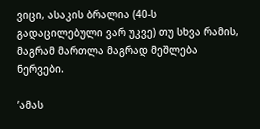ვიცი, ასაკის ბრალია (40-ს გადაცილებული ვარ უკვე) თუ სხვა რამის, მაგრამ მართლა მაგრად მეშლება ნერვები.

’ამას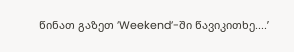წინათ გაზეთ ’Weekend’-ში წავიკითხე....’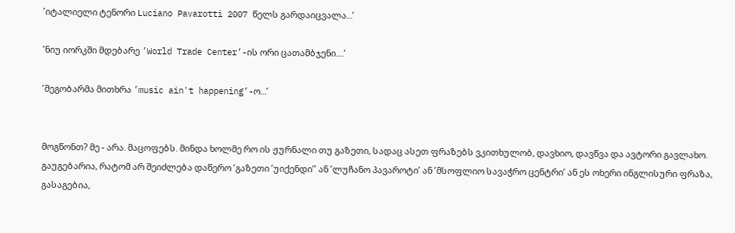’იტალიელი ტენორი Luciano Pavarotti 2007 წელს გარდაიცვალა...’

’ნიუ იორკში მდებარე ’World Trade Center’-ის ორი ცათამბჯენი....’

’მეგობარმა მითხრა ’music ain't happening’-ო...’


მოგწონთ? მე - არა. მაცოფებს. მინდა ხოლმე რო ის ჟურნალი თუ გაზეთი, სადაც ასეთ ფრაზებს ვკითხულობ, დავხიო, დავწვა და ავტორი გავლახო. გაუგებარია, რატომ არ შეიძლება დაწერო ’გაზეთი ’უიქენდი’’ ან ’ლუჩანო პავაროტი’ ან ’მსოფლიო სავაჭრო ცენტრი’ ან ეს ოხერი ინგლისური ფრაზა, გასაგებია,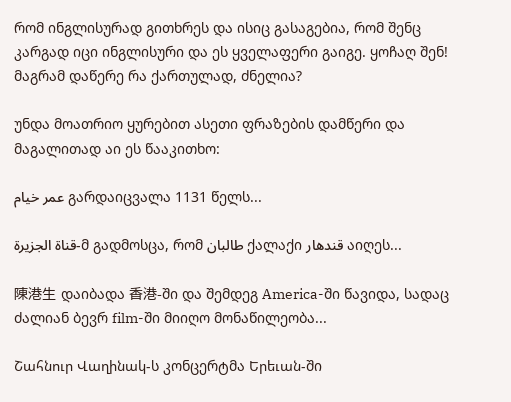რომ ინგლისურად გითხრეს და ისიც გასაგებია, რომ შენც კარგად იცი ინგლისური და ეს ყველაფერი გაიგე. ყოჩაღ შენ! მაგრამ დაწერე რა ქართულად, ძნელია?

უნდა მოათრიო ყურებით ასეთი ფრაზების დამწერი და მაგალითად აი ეს წააკითხო:

عمر خیام გარდაიცვალა 1131 წელს...

قناة الجزيرة-მ გადმოსცა, რომ طالبان ქალაქი قندهار აიღეს...

陳港生 დაიბადა 香港-ში და შემდეგ America-ში წავიდა, სადაც ძალიან ბევრ film-ში მიიღო მონაწილეობა...

Շահնուր Վաղինակ-ს კონცერტმა Երեւան-ში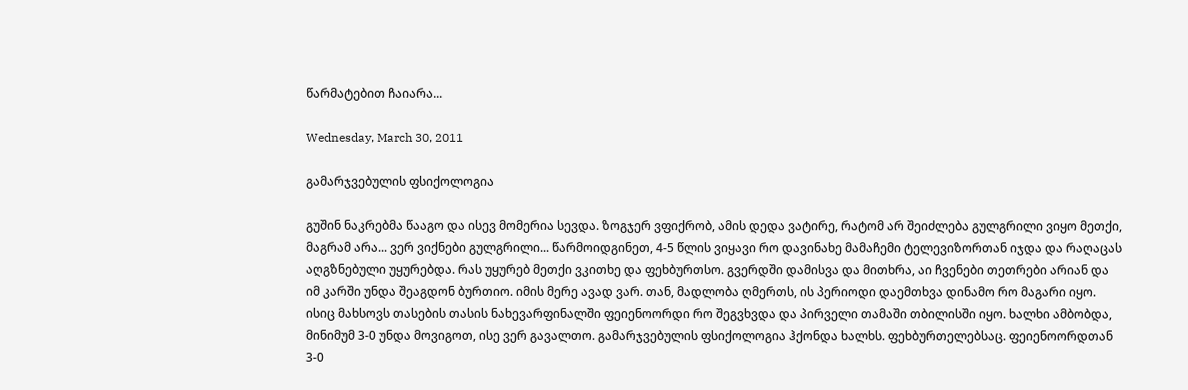წარმატებით ჩაიარა...

Wednesday, March 30, 2011

გამარჯვებულის ფსიქოლოგია

გუშინ ნაკრებმა წააგო და ისევ მომერია სევდა. ზოგჯერ ვფიქრობ, ამის დედა ვატირე, რატომ არ შეიძლება გულგრილი ვიყო მეთქი, მაგრამ არა... ვერ ვიქნები გულგრილი... წარმოიდგინეთ, 4-5 წლის ვიყავი რო დავინახე მამაჩემი ტელევიზორთან იჯდა და რაღაცას აღგზნებული უყურებდა. რას უყურებ მეთქი ვკითხე და ფეხბურთსო. გვერდში დამისვა და მითხრა, აი ჩვენები თეთრები არიან და იმ კარში უნდა შეაგდონ ბურთიო. იმის მერე ავად ვარ. თან, მადლობა ღმერთს, ის პერიოდი დაემთხვა დინამო რო მაგარი იყო. ისიც მახსოვს თასების თასის ნახევარფინალში ფეიენოორდი რო შეგვხვდა და პირველი თამაში თბილისში იყო. ხალხი ამბობდა, მინიმუმ 3-0 უნდა მოვიგოთ, ისე ვერ გავალთო. გამარჯვებულის ფსიქოლოგია ჰქონდა ხალხს. ფეხბურთელებსაც. ფეიენოორდთან 3-0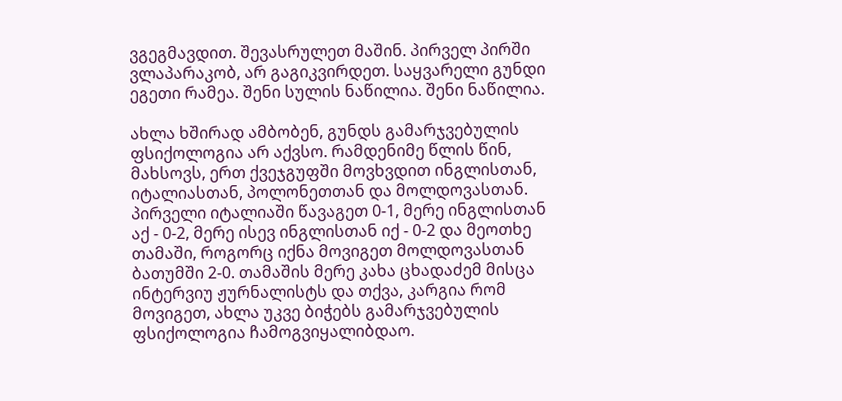ვგეგმავდით. შევასრულეთ მაშინ. პირველ პირში ვლაპარაკობ, არ გაგიკვირდეთ. საყვარელი გუნდი ეგეთი რამეა. შენი სულის ნაწილია. შენი ნაწილია.

ახლა ხშირად ამბობენ, გუნდს გამარჯვებულის ფსიქოლოგია არ აქვსო. რამდენიმე წლის წინ, მახსოვს, ერთ ქვეჯგუფში მოვხვდით ინგლისთან, იტალიასთან, პოლონეთთან და მოლდოვასთან. პირველი იტალიაში წავაგეთ 0-1, მერე ინგლისთან აქ - 0-2, მერე ისევ ინგლისთან იქ - 0-2 და მეოთხე თამაში, როგორც იქნა მოვიგეთ მოლდოვასთან ბათუმში 2-0. თამაშის მერე კახა ცხადაძემ მისცა ინტერვიუ ჟურნალისტს და თქვა, კარგია რომ მოვიგეთ, ახლა უკვე ბიჭებს გამარჯვებულის ფსიქოლოგია ჩამოგვიყალიბდაო.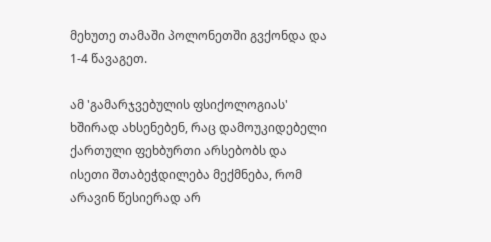მეხუთე თამაში პოლონეთში გვქონდა და 1-4 წავაგეთ.

ამ 'გამარჯვებულის ფსიქოლოგიას' ხშირად ახსენებენ, რაც დამოუკიდებელი ქართული ფეხბურთი არსებობს და ისეთი შთაბეჭდილება მექმნება, რომ არავინ წესიერად არ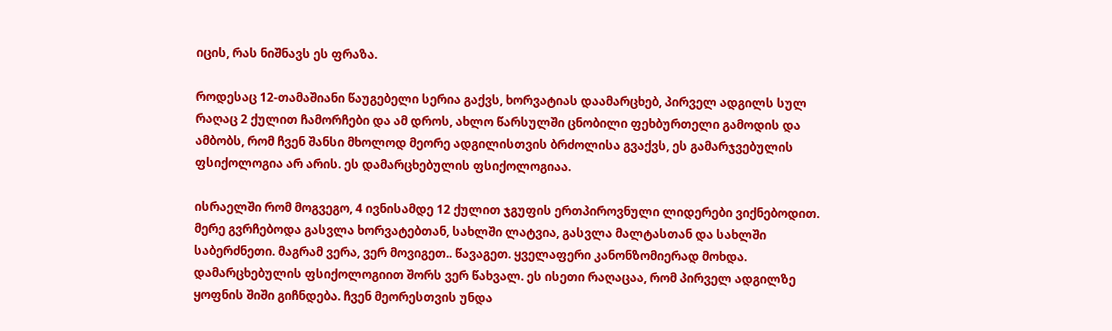იცის, რას ნიშნავს ეს ფრაზა.

როდესაც 12-თამაშიანი წაუგებელი სერია გაქვს, ხორვატიას დაამარცხებ, პირველ ადგილს სულ რაღაც 2 ქულით ჩამორჩები და ამ დროს, ახლო წარსულში ცნობილი ფეხბურთელი გამოდის და ამბობს, რომ ჩვენ შანსი მხოლოდ მეორე ადგილისთვის ბრძოლისა გვაქვს, ეს გამარჯვებულის ფსიქოლოგია არ არის. ეს დამარცხებულის ფსიქოლოგიაა.

ისრაელში რომ მოგვეგო, 4 ივნისამდე 12 ქულით ჯგუფის ერთპიროვნული ლიდერები ვიქნებოდით. მერე გვრჩებოდა გასვლა ხორვატებთან, სახლში ლატვია, გასვლა მალტასთან და სახლში საბერძნეთი. მაგრამ ვერა, ვერ მოვიგეთ.. წავაგეთ. ყველაფერი კანონზომიერად მოხდა. დამარცხებულის ფსიქოლოგიით შორს ვერ წახვალ. ეს ისეთი რაღაცაა, რომ პირველ ადგილზე ყოფნის შიში გიჩნდება. ჩვენ მეორესთვის უნდა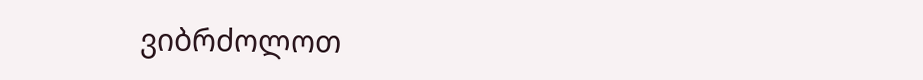ვიბრძოლოთ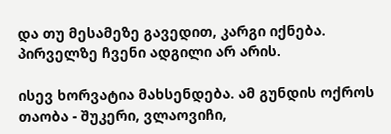და თუ მესამეზე გავედით, კარგი იქნება. პირველზე ჩვენი ადგილი არ არის.

ისევ ხორვატია მახსენდება. ამ გუნდის ოქროს თაობა - შუკერი, ვლაოვიჩი,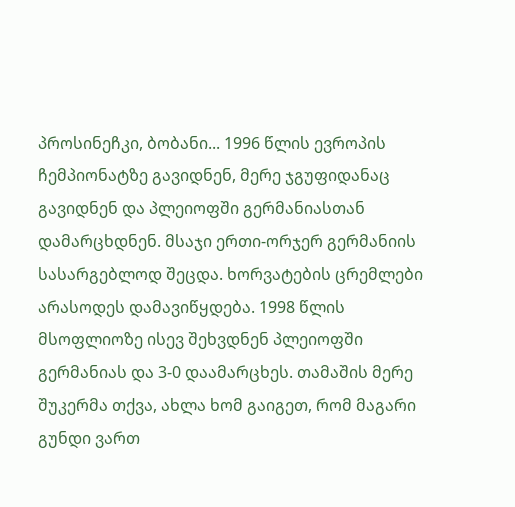პროსინეჩკი, ბობანი... 1996 წლის ევროპის ჩემპიონატზე გავიდნენ, მერე ჯგუფიდანაც გავიდნენ და პლეიოფში გერმანიასთან დამარცხდნენ. მსაჯი ერთი-ორჯერ გერმანიის სასარგებლოდ შეცდა. ხორვატების ცრემლები არასოდეს დამავიწყდება. 1998 წლის მსოფლიოზე ისევ შეხვდნენ პლეიოფში გერმანიას და 3-0 დაამარცხეს. თამაშის მერე შუკერმა თქვა, ახლა ხომ გაიგეთ, რომ მაგარი გუნდი ვართ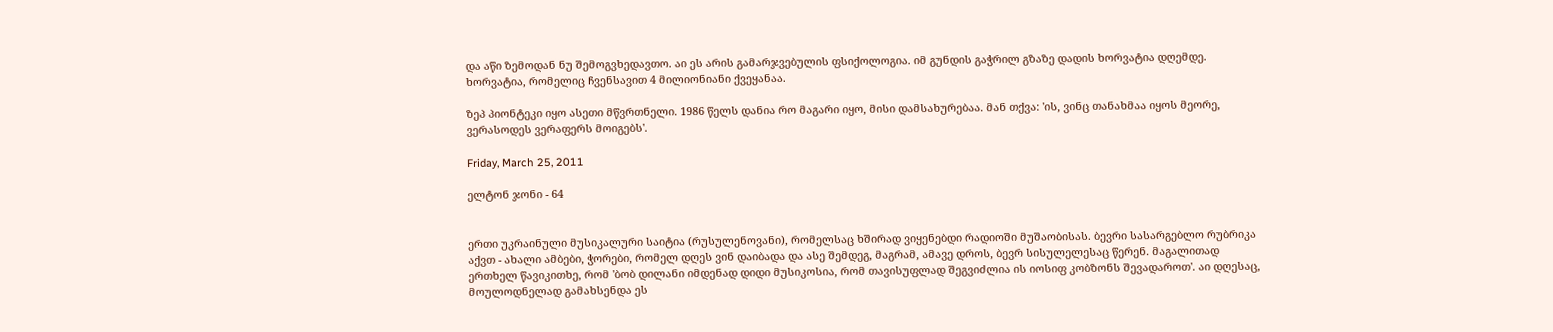და აწი ზემოდან ნუ შემოგვხედავთო. აი ეს არის გამარჯვებულის ფსიქოლოგია. იმ გუნდის გაჭრილ გზაზე დადის ხორვატია დღემდე. ხორვატია, რომელიც ჩვენსავით 4 მილიონიანი ქვეყანაა.

ზეპ პიონტეკი იყო ასეთი მწვრთნელი. 1986 წელს დანია რო მაგარი იყო, მისი დამსახურებაა. მან თქვა: 'ის, ვინც თანახმაა იყოს მეორე, ვერასოდეს ვერაფერს მოიგებს'.

Friday, March 25, 2011

ელტონ ჯონი - 64


ერთი უკრაინული მუსიკალური საიტია (რუსულენოვანი), რომელსაც ხშირად ვიყენებდი რადიოში მუშაობისას. ბევრი სასარგებლო რუბრიკა აქვთ - ახალი ამბები, ჭორები, რომელ დღეს ვინ დაიბადა და ასე შემდეგ, მაგრამ, ამავე დროს, ბევრ სისულელესაც წერენ. მაგალითად ერთხელ წავიკითხე, რომ 'ბობ დილანი იმდენად დიდი მუსიკოსია, რომ თავისუფლად შეგვიძლია ის იოსიფ კობზონს შევადაროთ'. აი დღესაც, მოულოდნელად გამახსენდა ეს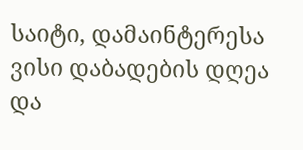საიტი, დამაინტერესა ვისი დაბადების დღეა და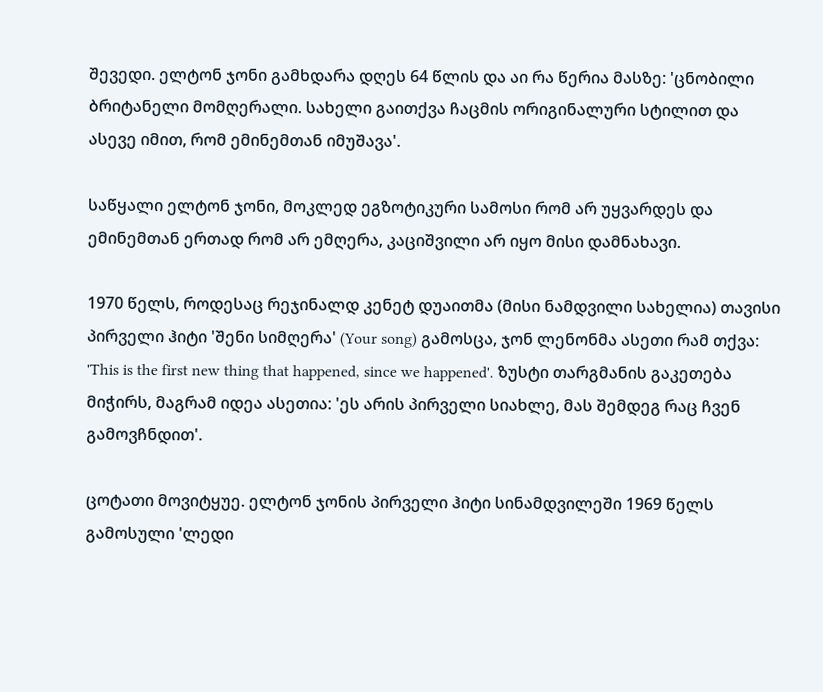შევედი. ელტონ ჯონი გამხდარა დღეს 64 წლის და აი რა წერია მასზე: 'ცნობილი ბრიტანელი მომღერალი. სახელი გაითქვა ჩაცმის ორიგინალური სტილით და ასევე იმით, რომ ემინემთან იმუშავა'.

საწყალი ელტონ ჯონი, მოკლედ ეგზოტიკური სამოსი რომ არ უყვარდეს და ემინემთან ერთად რომ არ ემღერა, კაციშვილი არ იყო მისი დამნახავი.

1970 წელს, როდესაც რეჯინალდ კენეტ დუაითმა (მისი ნამდვილი სახელია) თავისი პირველი ჰიტი 'შენი სიმღერა' (Your song) გამოსცა, ჯონ ლენონმა ასეთი რამ თქვა: 'This is the first new thing that happened, since we happened'. ზუსტი თარგმანის გაკეთება მიჭირს, მაგრამ იდეა ასეთია: 'ეს არის პირველი სიახლე, მას შემდეგ რაც ჩვენ გამოვჩნდით'.

ცოტათი მოვიტყუე. ელტონ ჯონის პირველი ჰიტი სინამდვილეში 1969 წელს გამოსული 'ლედი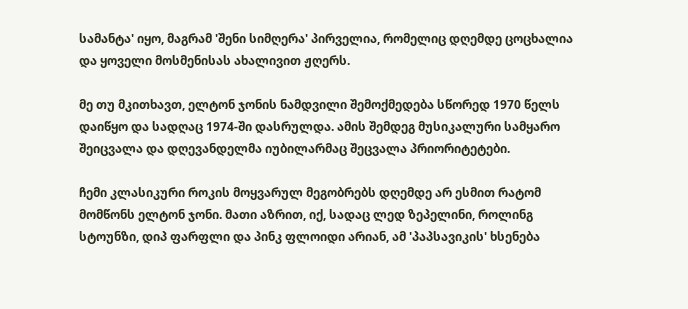სამანტა' იყო, მაგრამ 'შენი სიმღერა' პირველია, რომელიც დღემდე ცოცხალია და ყოველი მოსმენისას ახალივით ჟღერს.

მე თუ მკითხავთ, ელტონ ჯონის ნამდვილი შემოქმედება სწორედ 1970 წელს დაიწყო და სადღაც 1974-ში დასრულდა. ამის შემდეგ მუსიკალური სამყარო შეიცვალა და დღევანდელმა იუბილარმაც შეცვალა პრიორიტეტები.

ჩემი კლასიკური როკის მოყვარულ მეგობრებს დღემდე არ ესმით რატომ მომწონს ელტონ ჯონი. მათი აზრით, იქ, სადაც ლედ ზეპელინი, როლინგ სტოუნზი, დიპ ფარფლი და პინკ ფლოიდი არიან, ამ 'პაპსავიკის' ხსენება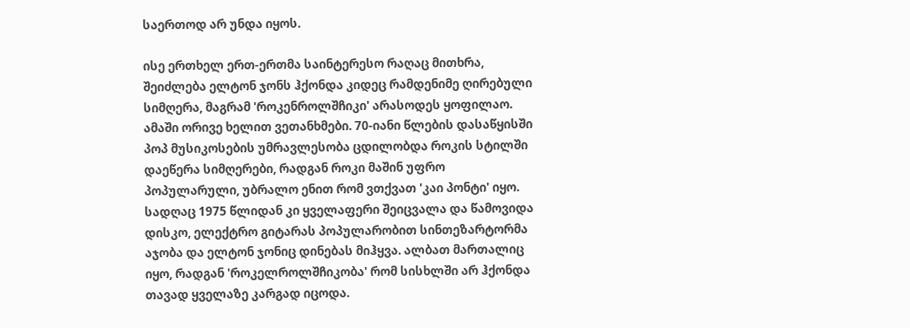საერთოდ არ უნდა იყოს.

ისე ერთხელ ერთ-ერთმა საინტერესო რაღაც მითხრა, შეიძლება ელტონ ჯონს ჰქონდა კიდეც რამდენიმე ღირებული სიმღერა, მაგრამ 'როკენროლშჩიკი' არასოდეს ყოფილაო. ამაში ორივე ხელით ვეთანხმები. 70-იანი წლების დასაწყისში პოპ მუსიკოსების უმრავლესობა ცდილობდა როკის სტილში დაეწერა სიმღერები, რადგან როკი მაშინ უფრო პოპულარული, უბრალო ენით რომ ვთქვათ 'კაი პონტი' იყო. სადღაც 1975 წლიდან კი ყველაფერი შეიცვალა და წამოვიდა დისკო, ელექტრო გიტარას პოპულარობით სინთეზარტორმა აჯობა და ელტონ ჯონიც დინებას მიჰყვა. ალბათ მართალიც იყო, რადგან 'როკელროლშჩიკობა' რომ სისხლში არ ჰქონდა თავად ყველაზე კარგად იცოდა.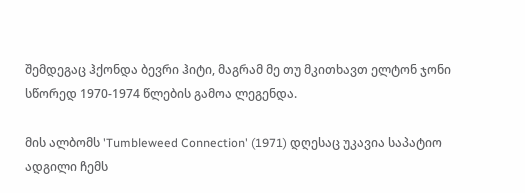შემდეგაც ჰქონდა ბევრი ჰიტი, მაგრამ მე თუ მკითხავთ ელტონ ჯონი სწორედ 1970-1974 წლების გამოა ლეგენდა.

მის ალბომს 'Tumbleweed Connection' (1971) დღესაც უკავია საპატიო ადგილი ჩემს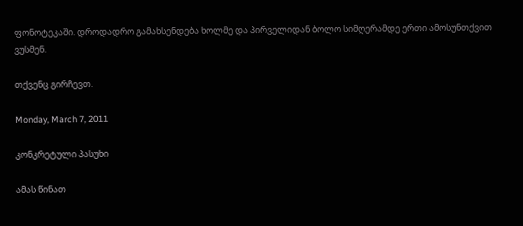ფონოტეკაში. დროდადრო გამახსენდება ხოლმე და პირველიდან ბოლო სიმღერამდე ერთი ამოსუნთქვით ვუსმენ.

თქვენც გირჩევთ.

Monday, March 7, 2011

კონკრეტული პასუხი

ამას წინათ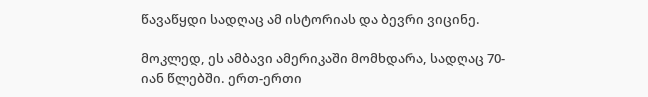წავაწყდი სადღაც ამ ისტორიას და ბევრი ვიცინე.

მოკლედ, ეს ამბავი ამერიკაში მომხდარა, სადღაც 70-იან წლებში. ერთ-ერთი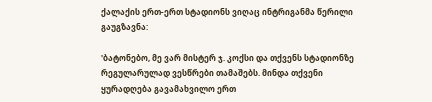ქალაქის ერთ-ერთ სტადიონს ვიღაც ინტრიგანმა წერილი გაუგზავნა:

'ბატონებო, მე ვარ მისტერ ჯ. კოქსი და თქვენს სტადიონზე რეგულარულად ვესწრები თამაშებს. მინდა თქვენი ყურადღება გავამახვილო ერთ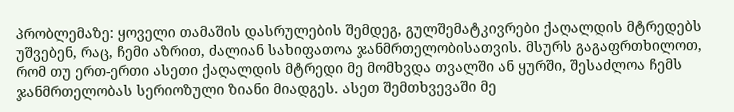პრობლემაზე: ყოველი თამაშის დასრულების შემდეგ, გულშემატკივრები ქაღალდის მტრედებს უშვებენ, რაც, ჩემი აზრით, ძალიან სახიფათოა ჯანმრთელობისათვის. მსურს გაგაფრთხილოთ, რომ თუ ერთ-ერთი ასეთი ქაღალდის მტრედი მე მომხვდა თვალში ან ყურში, შესაძლოა ჩემს ჯანმრთელობას სერიოზული ზიანი მიადგეს. ასეთ შემთხვევაში მე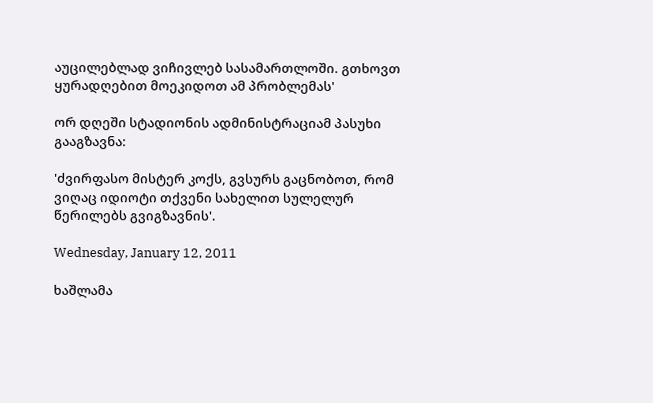აუცილებლად ვიჩივლებ სასამართლოში. გთხოვთ ყურადღებით მოეკიდოთ ამ პრობლემას'

ორ დღეში სტადიონის ადმინისტრაციამ პასუხი გააგზავნა:

'ძვირფასო მისტერ კოქს, გვსურს გაცნობოთ, რომ ვიღაც იდიოტი თქვენი სახელით სულელურ წერილებს გვიგზავნის'.

Wednesday, January 12, 2011

ხაშლამა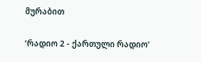მურაბით

’რადიო 2 - ქართული რადიო’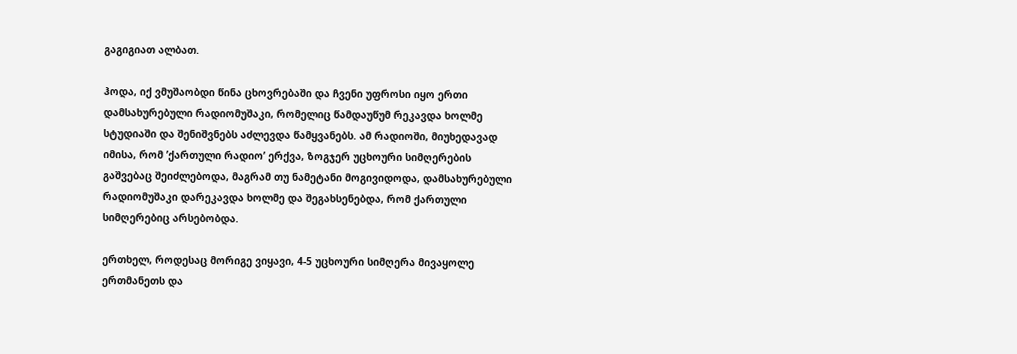გაგიგიათ ალბათ.

ჰოდა, იქ ვმუშაობდი წინა ცხოვრებაში და ჩვენი უფროსი იყო ერთი დამსახურებული რადიომუშაკი, რომელიც წამდაუწუმ რეკავდა ხოლმე სტუდიაში და შენიშვნებს აძლევდა წამყვანებს. ამ რადიოში, მიუხედავად იმისა, რომ ’ქართული რადიო’ ერქვა, ზოგჯერ უცხოური სიმღერების გაშვებაც შეიძლებოდა, მაგრამ თუ ნამეტანი მოგივიდოდა, დამსახურებული რადიომუშაკი დარეკავდა ხოლმე და შეგახსენებდა, რომ ქართული სიმღერებიც არსებობდა.

ერთხელ, როდესაც მორიგე ვიყავი, 4-5 უცხოური სიმღერა მივაყოლე ერთმანეთს და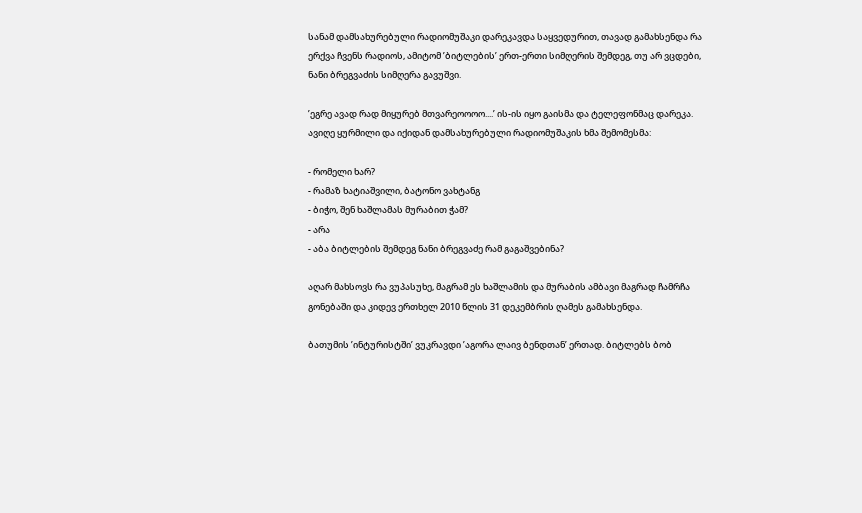სანამ დამსახურებული რადიომუშაკი დარეკავდა საყვედურით, თავად გამახსენდა რა ერქვა ჩვენს რადიოს, ამიტომ ’ბიტლების’ ერთ-ერთი სიმღერის შემდეგ, თუ არ ვცდები, ნანი ბრეგვაძის სიმღერა გავუშვი.

’ეგრე ავად რად მიყურებ მთვარეოოოო....’ ის-ის იყო გაისმა და ტელეფონმაც დარეკა. ავიღე ყურმილი და იქიდან დამსახურებული რადიომუშაკის ხმა შემომესმა:

- რომელი ხარ?
- რამაზ ხატიაშვილი, ბატონო ვახტანგ
- ბიჭო, შენ ხაშლამას მურაბით ჭამ?
- არა
- აბა ბიტლების შემდეგ ნანი ბრეგვაძე რამ გაგაშვებინა?

აღარ მახსოვს რა ვუპასუხე, მაგრამ ეს ხაშლამის და მურაბის ამბავი მაგრად ჩამრჩა გონებაში და კიდევ ერთხელ 2010 წლის 31 დეკემბრის ღამეს გამახსენდა.

ბათუმის ’ინტურისტში’ ვუკრავდი ’აგორა ლაივ ბენდთან’ ერთად. ბიტლებს ბობ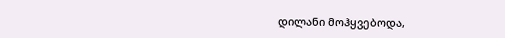დილანი მოჰყვებოდა,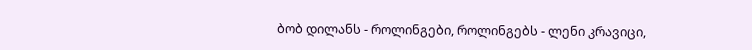ბობ დილანს - როლინგები, როლინგებს - ლენი კრავიცი,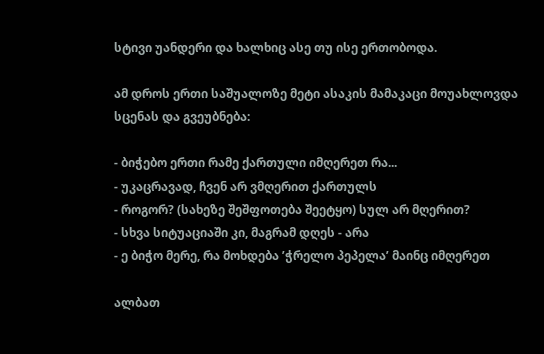სტივი უანდერი და ხალხიც ასე თუ ისე ერთობოდა.

ამ დროს ერთი საშუალოზე მეტი ასაკის მამაკაცი მოუახლოვდა სცენას და გვეუბნება:

- ბიჭებო ერთი რამე ქართული იმღერეთ რა...
- უკაცრავად, ჩვენ არ ვმღერით ქართულს
- როგორ? (სახეზე შეშფოთება შეეტყო) სულ არ მღერით?
- სხვა სიტუაციაში კი, მაგრამ დღეს - არა
- ე ბიჭო მერე, რა მოხდება ’ჭრელო პეპელა’ მაინც იმღერეთ

ალბათ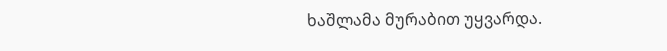ხაშლამა მურაბით უყვარდა.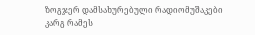ზოგჯერ დამსახურებული რადიომუშაკები კარგ რამეს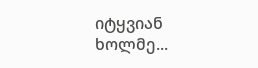იტყვიან ხოლმე...